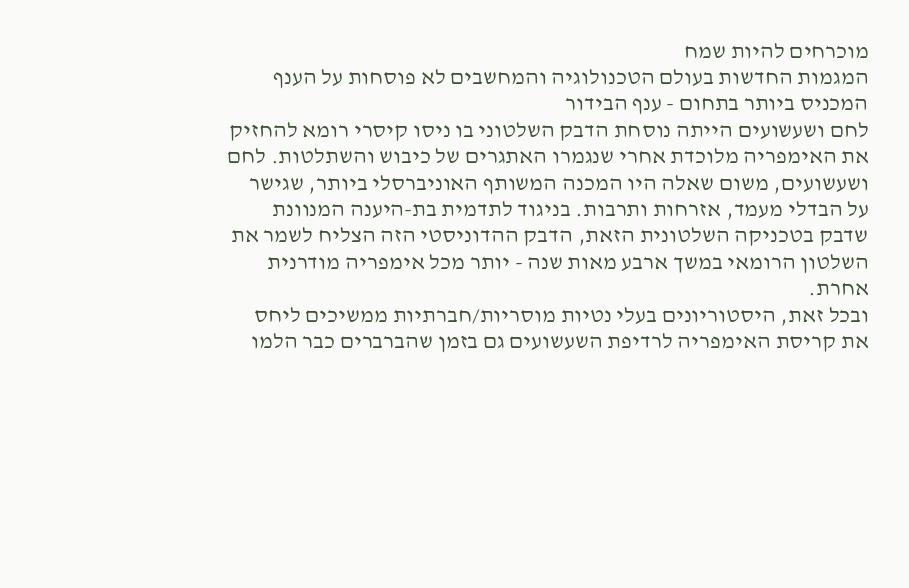מוכרחים להיות שמח
המגמות החדשות בעולם הטכנולוגיה והמחשבים לא פוסחות על הענף המכניס ביותר בתחום - ענף הבידור
לחם ושעשועים הייתה נוסחת הדבק השלטוני בו ניסו קיסרי רומא להחזיק את האימפריה מלוכדת אחרי שנגמרו האתגרים של כיבוש והשתלטות. לחם ושעשועים, משום שאלה היו המכנה המשותף האוניברסלי ביותר, שגישר על הבדלי מעמד, אזרחות ותרבות. בניגוד לתדמית בת-היענה המנוונת שדבק בטכניקה השלטונית הזאת, הדבק ההדוניסטי הזה הצליח לשמר את השלטון הרומאי במשך ארבע מאות שנה - יותר מכל אימפריה מודרנית אחרת.
ובכל זאת, היסטוריונים בעלי נטיות מוסריות/חברתיות ממשיכים ליחס את קריסת האימפריה לרדיפת השעשועים גם בזמן שהברברים כבר הלמו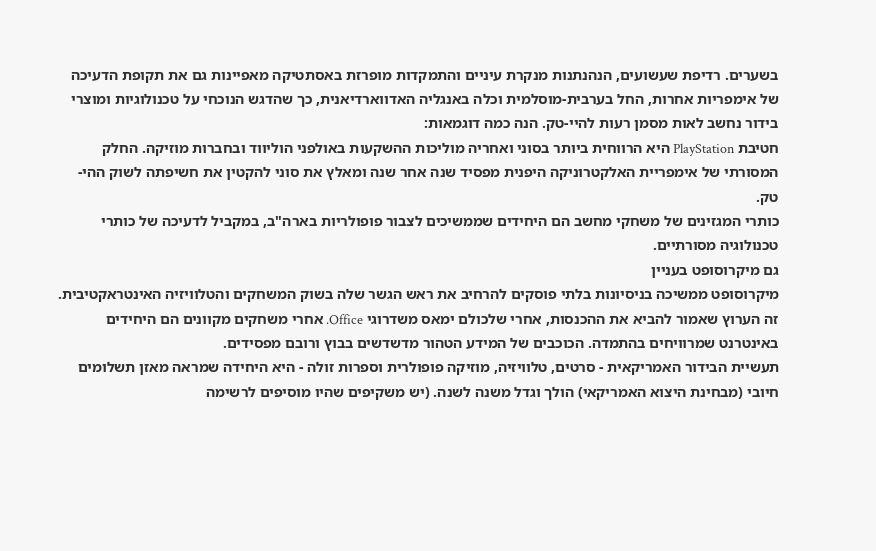בשערים. רדיפת שעשועים, הנהנתנות מנקרת עיניים והתמקדות מופרזת באסתטיקה מאפיינות גם את תקופת הדעיכה של אימפריות אחרות, החל בערבית-מוסלמית וכלה באנגליה האדווארדיאנית, כך שהדגש הנוכחי על טכנולוגיות ומוצרי בידור נחשב לאות מסמן רעות להיי-טק. הנה כמה דוגמאות:
חטיבת PlayStation היא הרווחית ביותר בסוני ואחריה מוליכות ההשקעות באולפני הוליווד ובחברות מוזיקה. החלק המסורתי של אימפריית האלקטרוניקה היפנית מפסיד שנה אחר שנה ומאלץ את סוני להקטין את חשיפתה לשוק ההי-טק.
כותרי המגזינים של משחקי מחשב הם היחידים שממשיכים לצבור פופולריות בארה"ב, במקביל לדעיכה של כותרי טכנולוגיה מסורתיים.
גם מיקרוסופט בעניין
מיקרוסופט ממשיכה בניסיונות בלתי פוסקים להרחיב את ראש הגשר שלה בשוק המשחקים והטלוויזיה האינטראקטיבית. זה הערוץ שאמור להביא את ההכנסות, אחרי שלכולם ימאס משדרוגי Office. אחרי משחקים מקוונים הם היחידים באינטרנט שמרוויחים בהתמדה. הכוכבים של המידע הטהור מדשדשים בבוץ ורובם מפסידים.
תעשיית הבידור האמריקאית - סרטים, טלוויזיה, מוזיקה פופולרית וספרות זולה - היא היחידה שמראה מאזן תשלומים חיובי (מבחינת היצוא האמריקאי) הולך וגדל משנה לשנה. (יש משקיפים שהיו מוסיפים לרשימה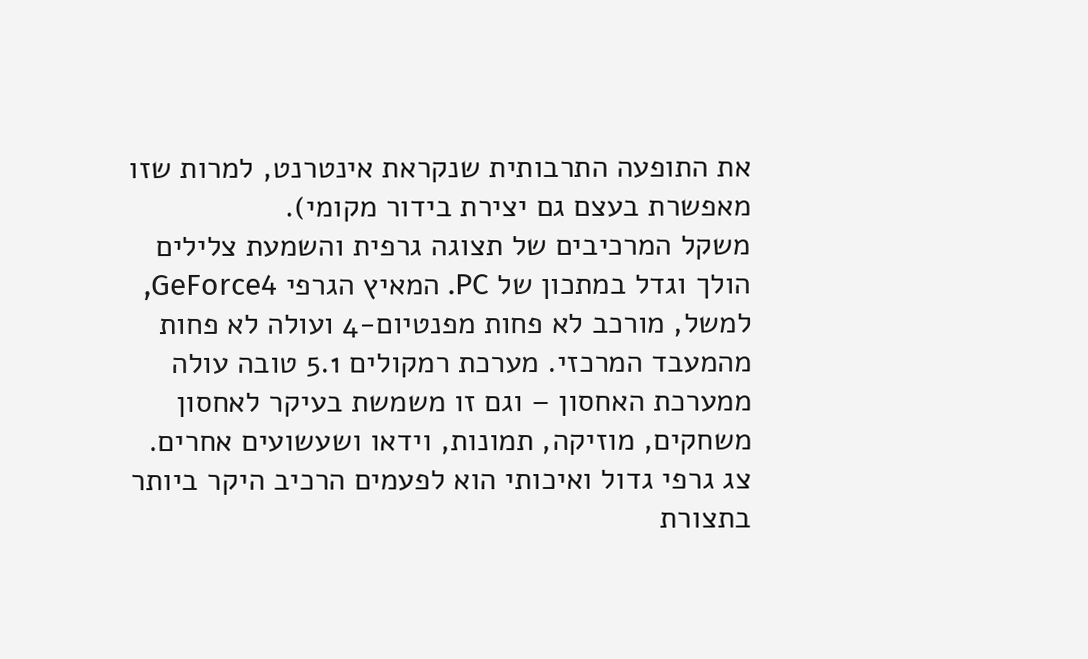את התופעה התרבותית שנקראת אינטרנט, למרות שזו מאפשרת בעצם גם יצירת בידור מקומי).
משקל המרכיבים של תצוגה גרפית והשמעת צלילים הולך וגדל במתכון של PC. המאיץ הגרפי GeForce4, למשל, מורכב לא פחות מפנטיום-4 ועולה לא פחות מהמעבד המרכזי. מערכת רמקולים 5.1 טובה עולה ממערכת האחסון – וגם זו משמשת בעיקר לאחסון משחקים, מוזיקה, תמונות, וידאו ושעשועים אחרים. צג גרפי גדול ואיכותי הוא לפעמים הרכיב היקר ביותר בתצורת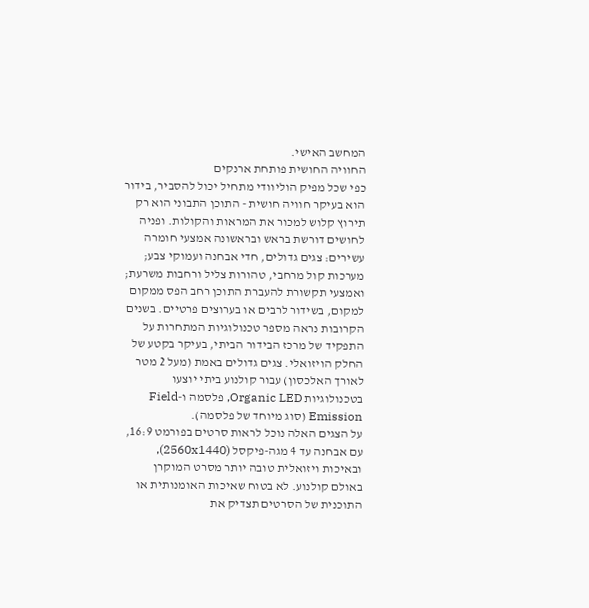המחשב האישי.
החוויה החושית פותחת ארנקים
כפי שכל מפיק הוליוודי מתחיל יכול להסביר, בידור הוא בעיקר חוויה חושית - התוכן התבוני הוא רק תירוץ קלוש למכור את המראות והקולות. ופניה לחושים דורשת בראש ובראשונה אמצעי חומרה עשירים: צגים גדולים, חדי אבחנה ועמוקי צבע; מערכות קול מרחבי, טהורות צליל ורחבות משרעת; ואמצעי תקשורת להעברת התוכן רחב הפס ממקום למקום, בשידור לרבים או בערוצים פרטיים. בשנים הקרובות נראה מספר טכנולוגיות המתחרות על התפקיד של מרכז הבידור הביתי, בעיקר בקטע של החלק הויזואלי. צגים גדולים באמת (מעל 2 מטר לאורך האלכסון) עבור קולנוע ביתי יוצעו בטכנולוגיות Organic LED, פלסמה ו-Field Emission (סוג מיוחד של פלסמה).
על הצגים האלה נוכל לראות סרטים בפורמט 16:9, עם אבחנה עד 4 מגה-פיקסל (2560x1440), ובאיכות ויזואלית טובה יותר מסרט המוקרן באולם קולנוע. לא בטוח שאיכות האומנותית או התוכנית של הסרטים תצדיק את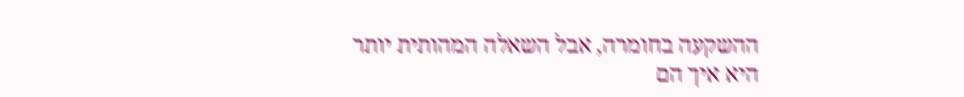ההשקעה בחומרה, אבל השאלה המהותית יותר היא איך הם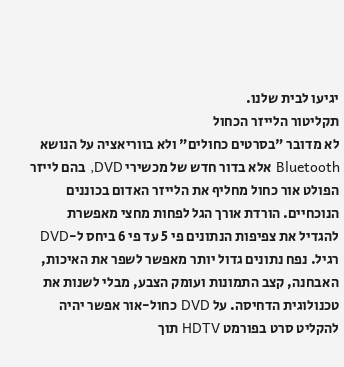יגיעו לבית שלנו.
תקליטור הלייזר הכחול
לא מדובר "בסרטים כחולים" ולא בווריאציה על הנושא Bluetooth אלא בדור חדש של מכשירי DVD, בהם לייזר הפולט אור כחול מחליף את הלייזר האדום בכוננים הנוכחיים. הורדת אורך הגל לפחות מחצי מאפשרת להגדיל את צפיפות הנתונים פי 5 עד פי 6 ביחס ל-DVD רגיל. נפח נתונים גדול יותר מאפשר לשפר את האיכות, האבחנה, קצב התמונות ועומק הצבע, מבלי לשנות את טכנולוגית הדחיסה. על DVD כחול-אור אפשר יהיה להקליט סרט בפורמט HDTV תוך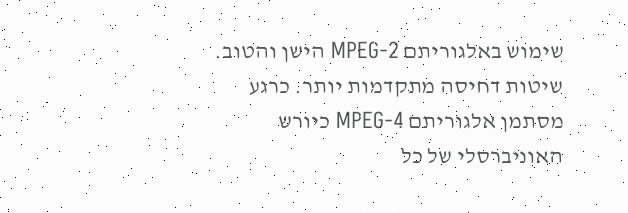שימוש באלגוריתם MPEG-2 הישן והטוב.
שיטות דחיסה מתקדמות יותר. כרגע מסתמן אלגוריתם MPEG-4 כיורש האוניברסלי של כל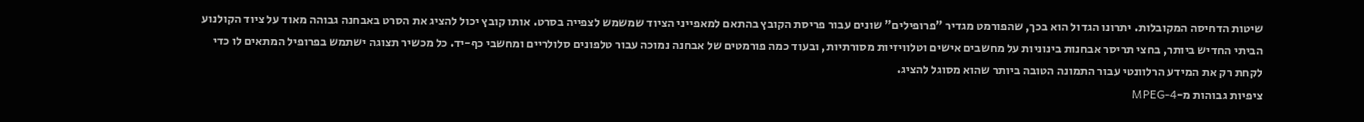שיטות הדחיסה המקובלות. יתרונו הגדול הוא בכך, שהפורמט מגדיר "פרופילים" שונים עבור פריסת הקובץ בהתאם למאפייני הציוד שמשמש לצפייה בסרט. אותו קובץ יכול להציג את הסרט באבחנה גבוהה מאוד על ציוד הקולנוע הביתי החדיש ביותר, בחצי תריסר אבחנות בינוניות על מחשבים אישים וטלוויזיות מסורתיות, ובעוד כמה פורמטים של אבחנה נמוכה עבור טלפונים סלולריים ומחשבי כף-יד. כל מכשיר תצוגה ישתמש בפרופיל המתאים לו כדי לקחת רק את המידע הרלוונטי עבור התמונה הטובה ביותר שהוא מסוגל להציג.
ציפיות גבוהות מ-MPEG-4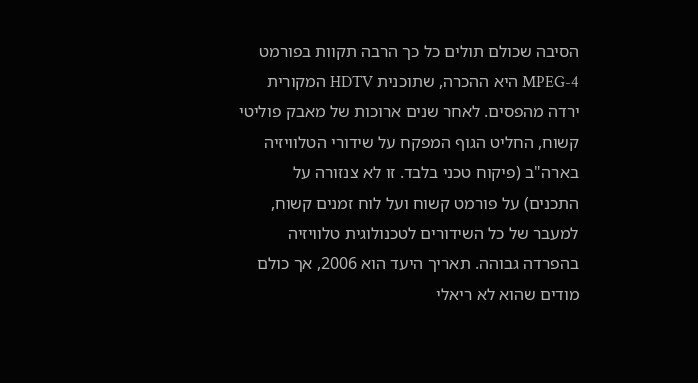הסיבה שכולם תולים כל כך הרבה תקוות בפורמט MPEG-4 היא ההכרה, שתוכנית HDTV המקורית ירדה מהפסים. לאחר שנים ארוכות של מאבק פוליטי קשוח, החליט הגוף המפקח על שידורי הטלוויזיה בארה"ב (פיקוח טכני בלבד. זו לא צנזורה על התכנים) על פורמט קשוח ועל לוח זמנים קשוח, למעבר של כל השידורים לטכנולוגית טלוויזיה בהפרדה גבוהה. תאריך היעד הוא 2006, אך כולם מודים שהוא לא ריאלי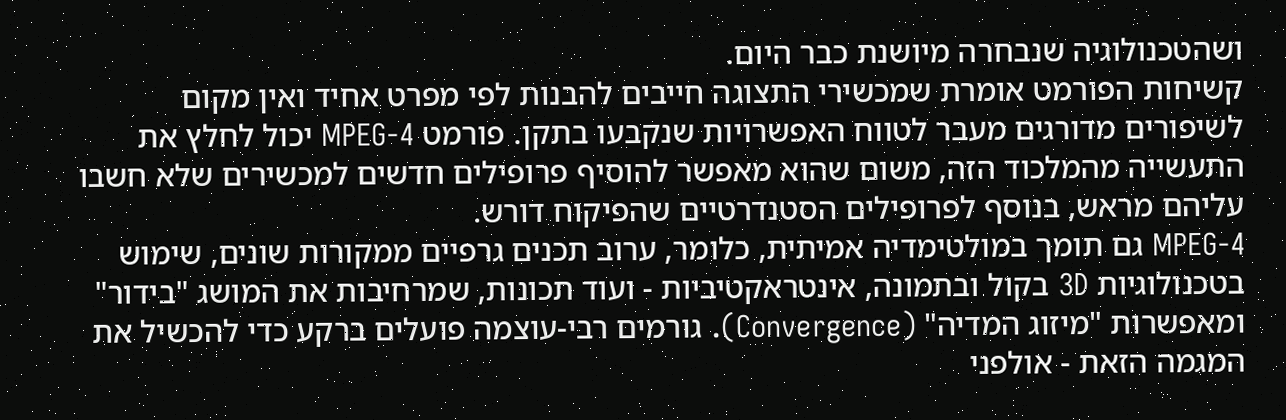ושהטכנולוגיה שנבחרה מיושנת כבר היום.
קשיחות הפורמט אומרת שמכשירי התצוגה חייבים להבנות לפי מפרט אחיד ואין מקום לשיפורים מדורגים מעבר לטווח האפשרויות שנקבעו בתקן. פורמט MPEG-4 יכול לחלץ את התעשייה מהמלכוד הזה, משום שהוא מאפשר להוסיף פרופילים חדשים למכשירים שלא חשבו עליהם מראש, בנוסף לפרופילים הסטנדרטיים שהפיקוח דורש.
MPEG-4 גם תומך במולטימדיה אמיתית, כלומר, ערוב תכנים גרפיים ממקורות שונים, שימוש בטכנולוגיות 3D בקול ובתמונה, אינטראקטיביות - ועוד תכונות, שמרחיבות את המושג "בידור" ומאפשרות "מיזוג המדיה" (Convergence). גורמים רבי-עוצמה פועלים ברקע כדי להכשיל את המגמה הזאת - אולפני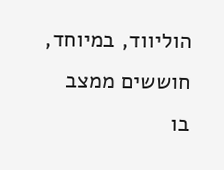הוליווד, במיוחד, חוששים ממצב בו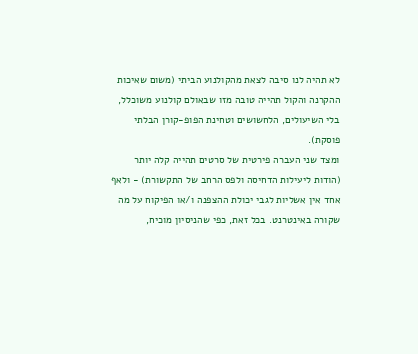לא תהיה לנו סיבה לצאת מהקולנוע הביתי (משום שאיכות ההקרנה והקול תהייה טובה מזו שבאולם קולנוע משוכלל, בלי השיעולים, הלחשושים וטחינת הפופ-קורן הבלתי פוסקת).
ומצד שני העברה פירטית של סרטים תהייה קלה יותר (הודות ליעילות הדחיסה ולפס הרחב של התקשורת) - ולאף אחד אין אשליות לגבי יכולת ההצפנה ו/או הפיקוח על מה שקורה באינטרנט. בכל זאת, כפי שהניסיון מוכיח,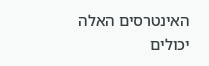האינטרסים האלה יכולים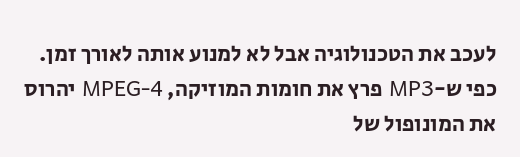לעכב את הטכנולוגיה אבל לא למנוע אותה לאורך זמן. כפי ש-MP3 פרץ את חומות המוזיקה, MPEG-4 יהרוס את המונופול של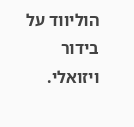הוליווד על בידור ויזואלי.